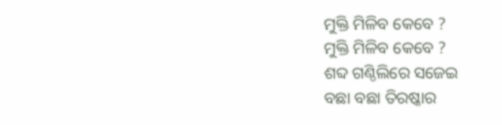ମୁକ୍ତି ମିଳିବ କେବେ ?
ମୁକ୍ତି ମିଳିବ କେବେ ?
ଶବ୍ଦ ଗଣ୍ଠିଲିରେ ସଜେଇ
ବଛା ବଛା ତିରଷ୍କାର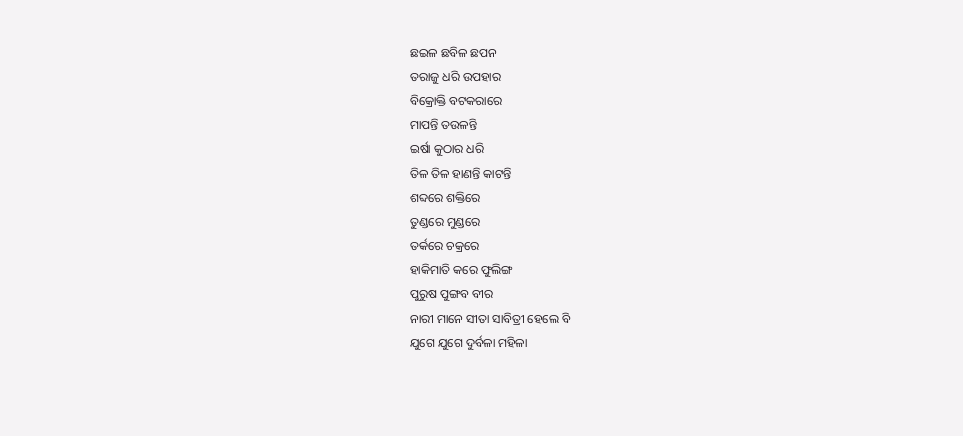ଛଇଳ ଛବିଳ ଛପନ
ତରାଜୁ ଧରି ଉପହାର
ବିକ୍ରୋକ୍ତି ବଟକରାରେ
ମାପନ୍ତି ତଉଳନ୍ତି
ଇର୍ଷା କୁଠାର ଧରି
ତିଳ ତିଳ ହାଣନ୍ତି କାଟନ୍ତି
ଶବ୍ଦରେ ଶକ୍ତିରେ
ତୁଣ୍ଡରେ ମୁଣ୍ଡରେ
ତର୍କରେ ଚକ୍ରରେ
ହାକିମାତି କରେ ଫୁଲିଙ୍ଗ
ପୁରୁଷ ପୁଙ୍ଗବ ବୀର
ନାରୀ ମାନେ ସୀତା ସାବିତ୍ରୀ ହେଲେ ବି
ଯୁଗେ ଯୁଗେ ଦୁର୍ବଳା ମହିଳା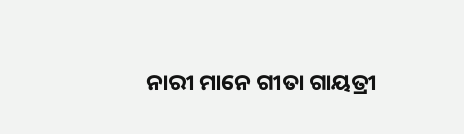ନାରୀ ମାନେ ଗୀତା ଗାୟତ୍ରୀ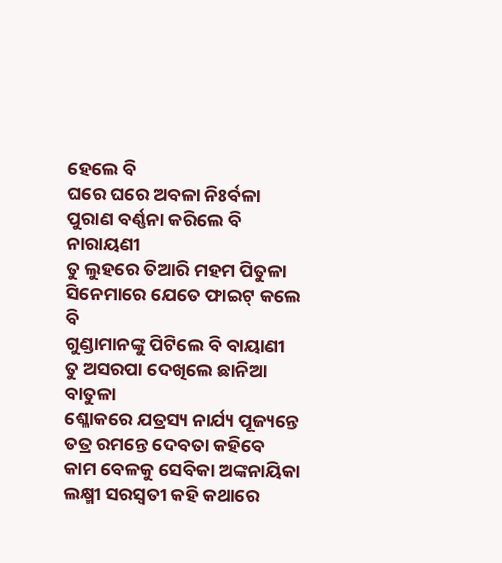ହେଲେ ବି
ଘରେ ଘରେ ଅବଳା ନିଃର୍ବଳା
ପୁରାଣ ବର୍ଣ୍ଣନା କରିଲେ ବି ନାରାୟଣୀ
ତୁ ଲୁହରେ ତିଆରି ମହମ ପିତୁଳା
ସିନେମାରେ ଯେତେ ଫାଇଟ୍ କଲେ ବି
ଗୁଣ୍ଡାମାନଙ୍କୁ ପିଟିଲେ ବି ବାୟାଣୀ
ତୁ ଅସରପା ଦେଖିଲେ ଛାନିଆ ବାତୁଳା
ଶ୍ଳୋକରେ ଯତ୍ରସ୍ୟ ନାର୍ଯ୍ୟ ପୂଜ୍ୟନ୍ତେ ତତ୍ର ରମନ୍ତେ ଦେବତା କହିବେ
କାମ ବେଳକୁ ସେବିକା ଅଙ୍କନାୟିକା
ଲକ୍ଷ୍ମୀ ସରସ୍ଵତୀ କହି କଥାରେ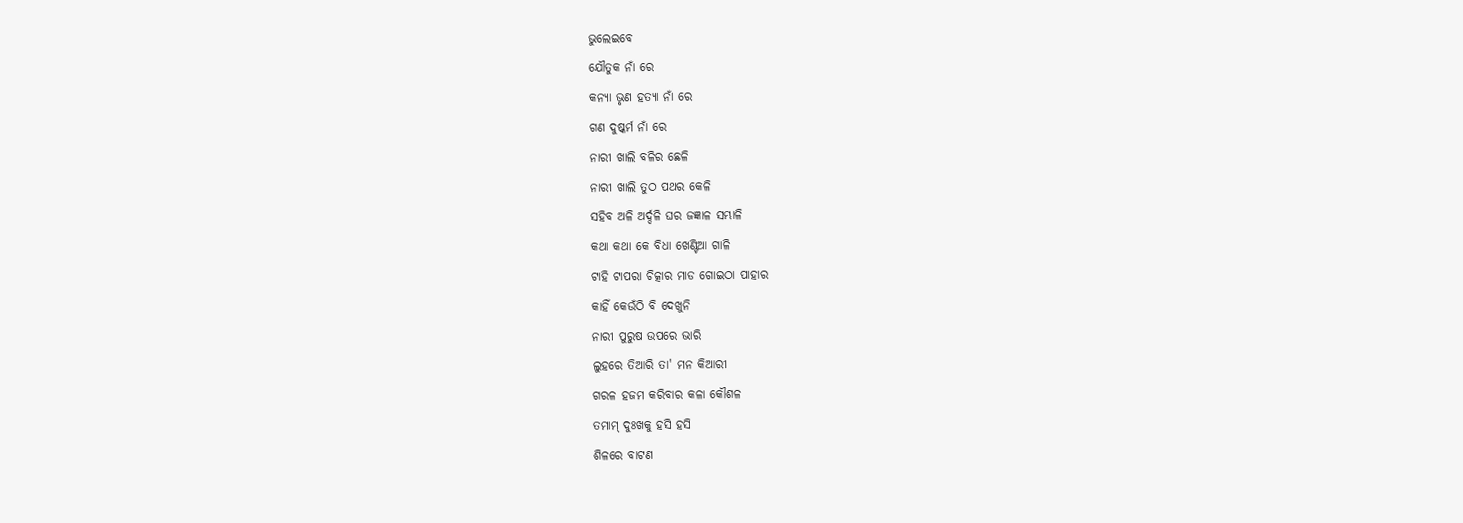ଭୁଲେଇବେ
ଯୌତୁକ ନାଁ ରେ
କନ୍ୟା ଭୃଣ ହତ୍ୟା ନାଁ ରେ
ଗଣ ଦୁଷ୍କର୍ମ ନାଁ ରେ
ନାରୀ ଖାଲି ବଳିର ଛେଳି
ନାରୀ ଖାଲି ତୁଠ ପଥର କେଳି
ସହିବ ଅଳି ଅର୍ଦ୍ଦଳି ଘର ଜଜ୍ଞାଳ ସମ୍ଭାଳି
କଥା କଥା କେ ବିଧା ଖେଣ୍ଟିଆ ଗାଳି
ଟାହି ଟାପରା ଚିତ୍କାର ମାଡ ଗୋଇଠା ପାହାର
କାହିଁ କେଉଁଠି ବି ଦେଖୁନି
ନାରୀ ପୁରୁଷ ଉପରେ ଭାରି
ଲୁହରେ ତିଆରି ତା' ମନ କିଆରୀ
ଗରଳ ହଜମ କରିବାର କଳା କୌଶଳ
ତମାମ୍ ଦୁଃଖକୁ ହସି ହସି
ଶିଳରେ ବାଟଣ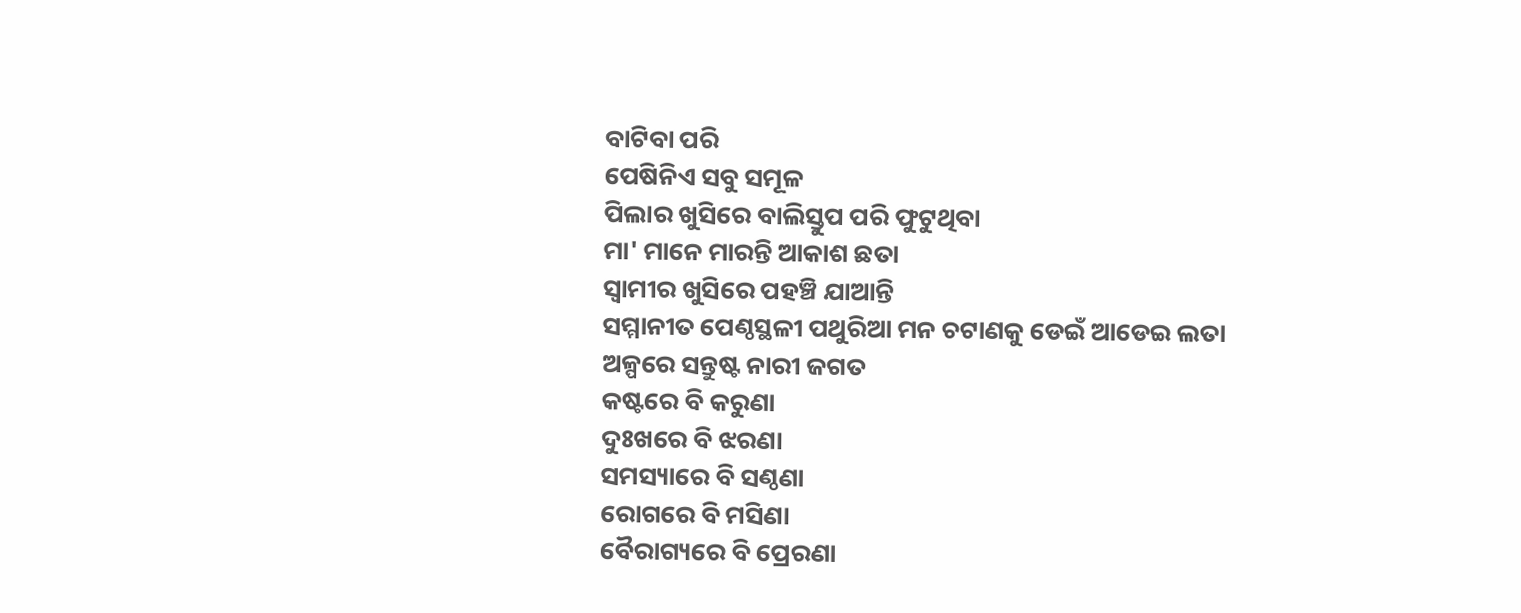ବାଟିବା ପରି
ପେଷିନିଏ ସବୁ ସମୂଳ
ପିଲାର ଖୁସିରେ ବାଲିସ୍ତୁପ ପରି ଫୁଟୁଥିବା
ମା' ମାନେ ମାରନ୍ତି ଆକାଶ ଛତା
ସ୍ୱାମୀର ଖୁସିରେ ପହଞ୍ଚି ଯାଆନ୍ତି
ସମ୍ମାନୀତ ପେଣ୍ଠସ୍ଥଳୀ ପଥୁରିଆ ମନ ଚଟାଣକୁ ଡେଇଁ ଆଡେଇ ଲତା
ଅଳ୍ପରେ ସନ୍ତୁଷ୍ଟ ନାରୀ ଜଗତ
କଷ୍ଟରେ ବି କରୁଣା
ଦୁଃଖରେ ବି ଝରଣା
ସମସ୍ୟାରେ ବି ସଣ୍ଠଣା
ରୋଗରେ ବି ମସିଣା
ବୈରାଗ୍ୟରେ ବି ପ୍ରେରଣା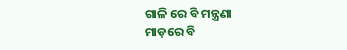ଗାଳି ରେ ବି ମନ୍ତ୍ରଣା
ମାଡ଼ରେ ବି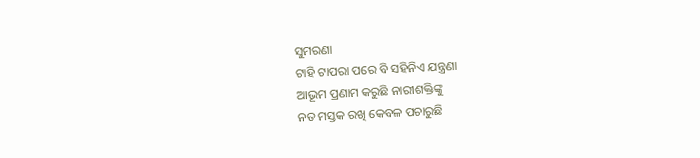ସୁମରଣା
ଟାହି ଟାପରା ପରେ ବି ସହିନିଏ ଯନ୍ତ୍ରଣା
ଆଭୂମ ପ୍ରଣାମ କରୁଛି ନାରୀଶକ୍ତିଙ୍କୁ
ନତ ମସ୍ତକ ରଖି କେବଳ ପଚାରୁଛି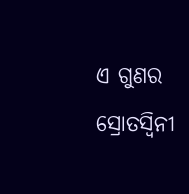ଏ ଗୁଣର ସ୍ରୋତସ୍ୱିନୀ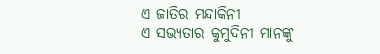ଏ ଜାତିର ମନ୍ଦାକିନୀ
ଏ ସଭ୍ୟତାର କୁମୁଦିନୀ ମାନଙ୍କୁ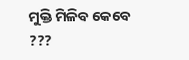ମୁକ୍ତି ମିଳିବ କେବେ ???